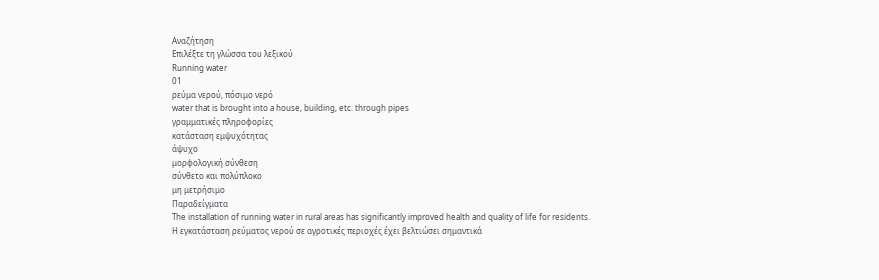Αναζήτηση
Επιλέξτε τη γλώσσα του λεξικού
Running water
01
ρεύμα νερού, πόσιμο νερό
water that is brought into a house, building, etc. through pipes
γραμματικές πληροφορίες
κατάσταση εμψυχότητας
άψυχο
μορφολογική σύνθεση
σύνθετο και πολύπλοκο
μη μετρήσιμο
Παραδείγματα
The installation of running water in rural areas has significantly improved health and quality of life for residents.
Η εγκατάσταση ρεύματος νερού σε αγροτικές περιοχές έχει βελτιώσει σημαντικά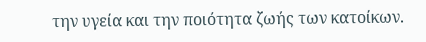την υγεία και την ποιότητα ζωής των κατοίκων.